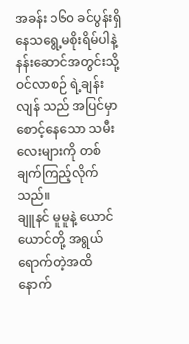အခန်း ၁၆၀ ခင်ပွန်းရှိနေသရွေ့မစိုးရိမ်ပါနဲ့
နန်းဆောင်အတွင်းသို့ ဝင်လာစဉ် ရဲ့ချန်းလျန် သည် အပြင်မှာ စောင့်နေသော သမီးလေးများကို တစ်ချက်ကြည့်လိုက်သည်။
ချူနင် မူမူနဲ့ ယောင်ယောင်တို့ အရွယ်ရောက်တဲ့အထိ နောက်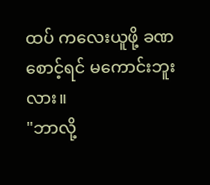ထပ် ကလေးယူဖို့ ခဏစောင့်ရင် မကောင်းဘူးလား။
"ဘာလို့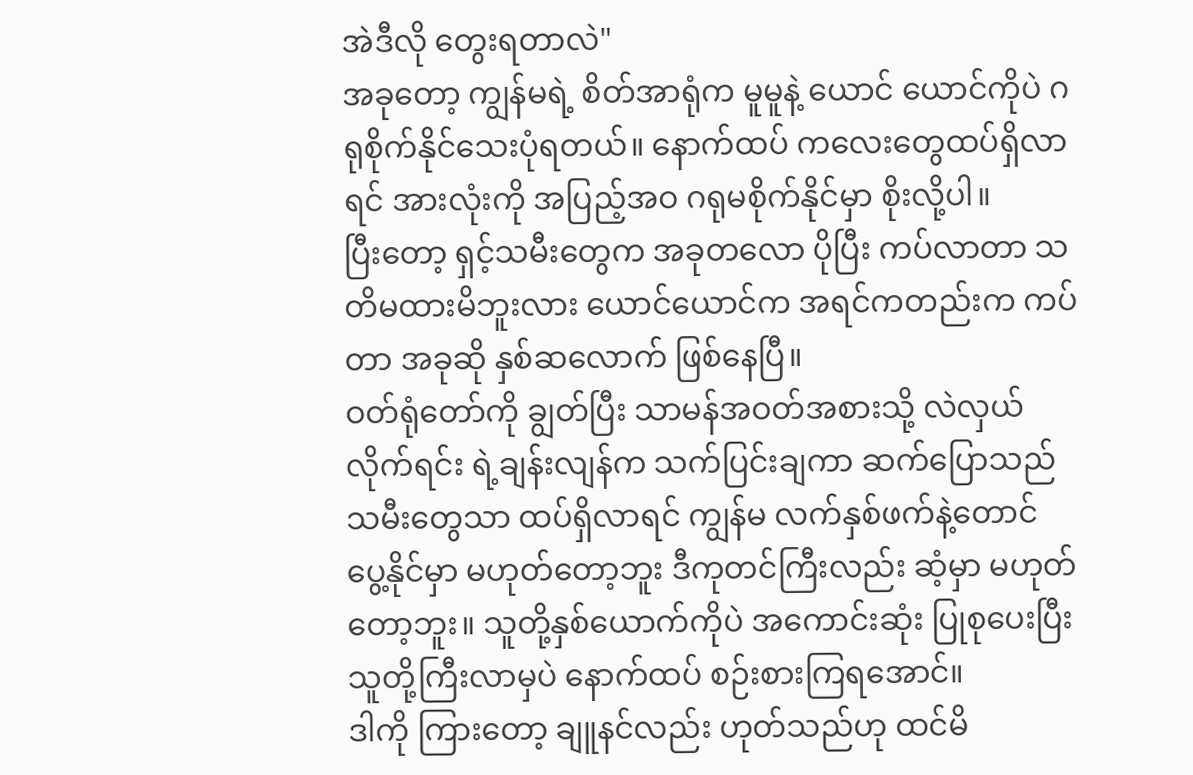အဲဒီလို တွေးရတာလဲ"
အခုတော့ ကျွန်မရဲ့ စိတ်အာရုံက မူမူနဲ့ ယောင် ယောင်ကိုပဲ ဂရုစိုက်နိုင်သေးပုံရတယ်။ နောက်ထပ် ကလေးတွေထပ်ရှိလာရင် အားလုံးကို အပြည့်အဝ ဂရုမစိုက်နိုင်မှာ စိုးလို့ပါ။
ပြီးတော့ ရှင့်သမီးတွေက အခုတလော ပိုပြီး ကပ်လာတာ သတိမထားမိဘူးလား ယောင်ယောင်က အရင်ကတည်းက ကပ်တာ အခုဆို နှစ်ဆလောက် ဖြစ်နေပြီ။
ဝတ်ရုံတော်ကို ချွတ်ပြီး သာမန်အဝတ်အစားသို့ လဲလှယ်လိုက်ရင်း ရဲ့ချန်းလျန်က သက်ပြင်းချကာ ဆက်ပြောသည် သမီးတွေသာ ထပ်ရှိလာရင် ကျွန်မ လက်နှစ်ဖက်နဲ့တောင် ပွေ့နိုင်မှာ မဟုတ်တော့ဘူး ဒီကုတင်ကြီးလည်း ဆံ့မှာ မဟုတ်တော့ဘူး။ သူတို့နှစ်ယောက်ကိုပဲ အကောင်းဆုံး ပြုစုပေးပြီး သူတို့ကြီးလာမှပဲ နောက်ထပ် စဉ်းစားကြရအောင်။
ဒါကို ကြားတော့ ချူနင်လည်း ဟုတ်သည်ဟု ထင်မိ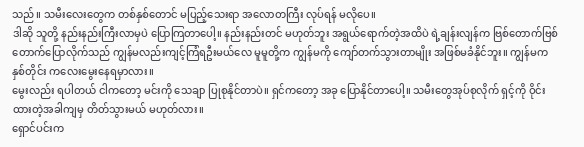သည်။ သမီးလေးတွေက တစ်နှစ်တောင် မပြည့်သေးရာ အလောတကြီး လုပ်ရန် မလိုပေ။
ဒါဆို သူတို့ နည်းနည်းကြီးလာမှပဲ ပြောကြတာပေါ့။ နည်းနည်းတင် မဟုတ်ဘူး အရွယ်ရောက်တဲ့အထိပဲ ရဲ့ချန်းလျန်က ဗြစ်တောက်ဗြစ်တောက်ပြောလိုက်သည် ကျွန်မလည်းကျင့်ကြံရဦးမယ်လေ မူမူတို့က ကျွန်မကို ကျော်တက်သွားတာမျိုး အဖြစ်မခံနိုင်ဘူး။ ကျွန်မက နှစ်တိုင်း ကလေးမွေးနေရမှာလား။
မွေးလည်း ရပါတယ် ငါကတော့ မင်းကို သေချာ ပြုစုနိုင်တာပဲ။ ရှင်ကတော့ အခု ပြောနိုင်တာပေါ့။ သမီးတွေအုပ်စုလိုက် ရှင့်ကို ဝိုင်းထားတဲ့အခါကျမှ တိတ်သွားမယ် မဟုတ်လား။
ရှောင်ပင်းက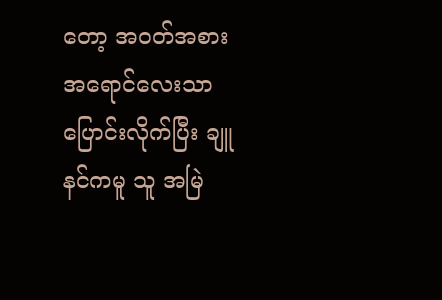တော့ အဝတ်အစား အရောင်လေးသာ ပြောင်းလိုက်ပြီး ချူနင်ကမူ သူ အမြဲ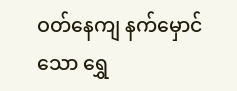ဝတ်နေကျ နက်မှောင်သော ရွှေ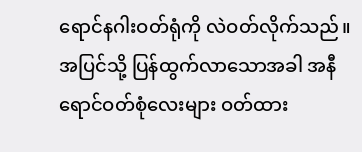ရောင်နဂါးဝတ်ရုံကို လဲဝတ်လိုက်သည်။
အပြင်သို့ ပြန်ထွက်လာသောအခါ အနီရောင်ဝတ်စုံလေးများ ဝတ်ထား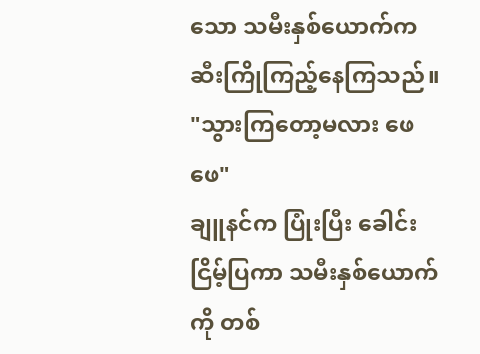သော သမီးနှစ်ယောက်က ဆီးကြိုကြည့်နေကြသည်။
"သွားကြတော့မလား ဖေဖေ"
ချူနင်က ပြုံးပြီး ခေါင်းငြိမ့်ပြကာ သမီးနှစ်ယောက်ကို တစ်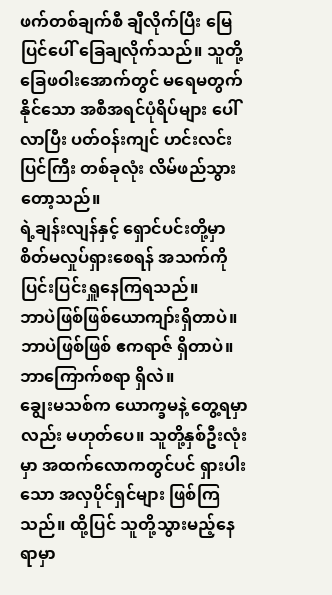ဖက်တစ်ချက်စီ ချီလိုက်ပြီး မြေပြင်ပေါ် ခြေချလိုက်သည်။ သူတို့ခြေဖဝါးအောက်တွင် မရေမတွက်နိုင်သော အစီအရင်ပုံရိပ်များ ပေါ်လာပြီး ပတ်ဝန်းကျင် ဟင်းလင်းပြင်ကြီး တစ်ခုလုံး လိမ်ဖည်သွားတော့သည်။
ရဲ့ချန်းလျန်နှင့် ရှောင်ပင်းတို့မှာ စိတ်မလှုပ်ရှားစေရန် အသက်ကို ပြင်းပြင်းရှူနေကြရသည်။
ဘာပဲဖြစ်ဖြစ်ယောကျာ်းရှိတာပဲ။
ဘာပဲဖြစ်ဖြစ် ဧကရာဇ် ရှိတာပဲ။
ဘာကြောက်စရာ ရှိလဲ။
ချွေးမသစ်က ယောက္ခမနဲ့ တွေ့ရမှာလည်း မဟုတ်ပေ။ သူတို့နှစ်ဦးလုံးမှာ အထက်လောကတွင်ပင် ရှားပါးသော အလှပိုင်ရှင်များ ဖြစ်ကြသည်။ ထို့ပြင် သူတို့သွားမည့်နေရာမှာ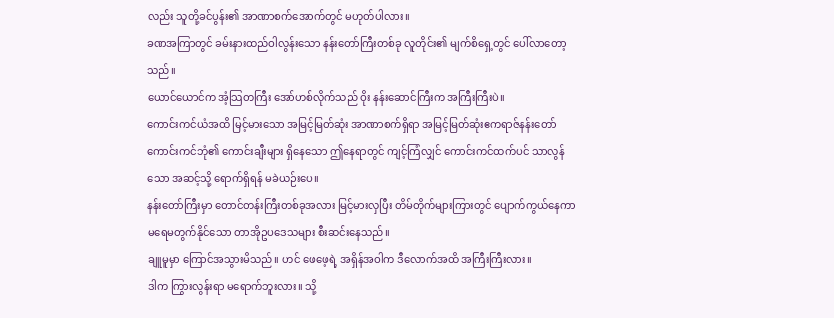လည်း သူတို့ခင်ပွန်း၏ အာဏာစက်အောက်တွင် မဟုတ်ပါလား။
ခဏအကြာတွင် ခမ်းနားထည်ဝါလွန်းသော နန်းတော်ကြီးတစ်ခု လူတိုင်း၏ မျက်စိရှေ့တွင် ပေါ်လာတော့သည်။
ယောင်ယောင်က အံ့သြတကြီး အော်ဟစ်လိုက်သည် ဝိုး နန်းဆောင်ကြီးက အကြီးကြီးပဲ။
ကောင်းကင်ယံအထိ မြင့်မားသော အမြင့်မြတ်ဆုံး အာဏာစက်ရှိရာ အမြင့်မြတ်ဆုံးဧကရာဇ်နန်းတော် ကောင်းကင်ဘုံ၏ ကောင်းချီးများ ရှိနေသော ဤနေရာတွင် ကျင့်ကြံလျှင် ကောင်းကင်ထက်ပင် သာလွန်သော အဆင့်သို့ ရောက်ရှိရန် မခဲယဉ်းပေ။
နန်းတော်ကြီးမှာ တောင်တန်းကြီးတစ်ခုအလား မြင့်မားလှပြီး တိမ်တိုက်များကြားတွင် ပျောက်ကွယ်နေကာ မရေမတွက်နိုင်သော တာအိုဥပဒေသများ စီးဆင်းနေသည်။
ချူမူမှာ ကြောင်အသွားမိသည်။ ဟင် ဖေဖေ့ရဲ့ အရှိန်အဝါက ဒီလောက်အထိ အကြီးကြီးလား။
ဒါက ကြွားလွန်းရာ မရောက်ဘူးလား။ သို့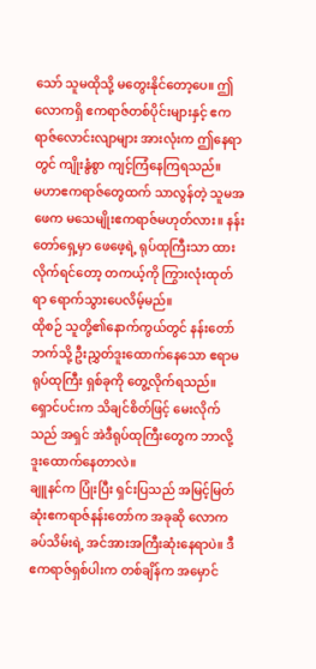သော် သူမထိုသို့ မတွေးနိုင်တော့ပေ။ ဤလောကရှိ ဧကရာဇ်တစ်ပိုင်းများနှင့် ဧကရာဇ်လောင်းလျာများ အားလုံးက ဤနေရာတွင် ကျိုးနွံစွာ ကျင့်ကြံနေကြရသည်။
မဟာဧကရာဇ်တွေထက် သာလွန်တဲ့ သူမအဖေက မသေမျိုးဧကရာဇ်မဟုတ်လား။ နန်းတော်ရှေ့မှာ ဖေဖေ့ရဲ့ ရုပ်ထုကြီးသာ ထားလိုက်ရင်တော့ တကယ့်ကို ကြွားလုံးထုတ်ရာ ရောက်သွားပေလိမ့်မည်။
ထိုစဉ် သူတို့၏နောက်ကွယ်တွင် နန်းတော်ဘက်သို့ ဦးညွှတ်ဒူးထောက်နေသော ဧရာမ ရုပ်ထုကြီး ရှစ်ခုကို တွေ့လိုက်ရသည်။
ရှောင်ပင်းက သိချင်စိတ်ဖြင့် မေးလိုက်သည် အရှင် အဲဒီရုပ်ထုကြီးတွေက ဘာလို့ ဒူးထောက်နေတာလဲ။
ချူနင်က ပြုံးပြီး ရှင်းပြသည် အမြင့်မြတ်ဆုံးဧကရာဇ်နန်းတော်က အခုဆို လောကခပ်သိမ်းရဲ့ အင်အားအကြီးဆုံးနေရာပဲ။ ဒီ ဧကရာဇ်ရှစ်ပါးက တစ်ချိန်က အမှောင်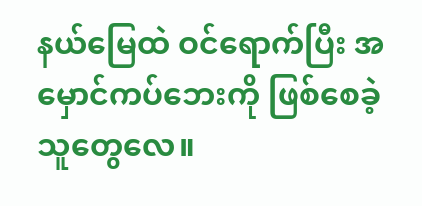နယ်မြေထဲ ဝင်ရောက်ပြီး အမှောင်ကပ်ဘေးကို ဖြစ်စေခဲ့သူတွေလေ။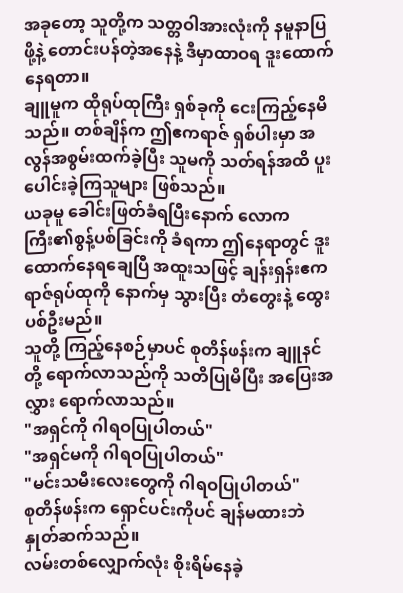အခုတော့ သူတို့က သတ္တဝါအားလုံးကို နမူနာပြဖို့နဲ့ တောင်းပန်တဲ့အနေနဲ့ ဒီမှာထာဝရ ဒူးထောက်နေရတာ။
ချူမူက ထိုရုပ်ထုကြီး ရှစ်ခုကို ငေးကြည့်နေမိသည်။ တစ်ချိန်က ဤဧကရာဇ် ရှစ်ပါးမှာ အလွန်အစွမ်းထက်ခဲ့ပြီး သူမကို သတ်ရန်အထိ ပူးပေါင်းခဲ့ကြသူများ ဖြစ်သည်။
ယခုမူ ခေါင်းဖြတ်ခံရပြီးနောက် လောကကြီး၏စွန့်ပစ်ခြင်းကို ခံရကာ ဤနေရာတွင် ဒူးထောက်နေရချေပြီ အထူးသဖြင့် ချန်းရှန်းဧကရာဇ်ရုပ်ထုကို နောက်မှ သွားပြီး တံတွေးနဲ့ ထွေးပစ်ဦးမည်။
သူတို့ ကြည့်နေစဉ်မှာပင် စုတိန်ဖန်းက ချူနင်တို့ ရောက်လာသည်ကို သတိပြုမိပြီး အပြေးအလွှား ရောက်လာသည်။
"အရှင်ကို ဂါရဝပြုပါတယ်"
"အရှင်မကို ဂါရဝပြုပါတယ်"
"မင်းသမီးလေးတွေကို ဂါရဝပြုပါတယ်"
စုတိန်ဖန်းက ရှောင်ပင်းကိုပင် ချန်မထားဘဲ နှုတ်ဆက်သည်။
လမ်းတစ်လျှောက်လုံး စိုးရိမ်နေခဲ့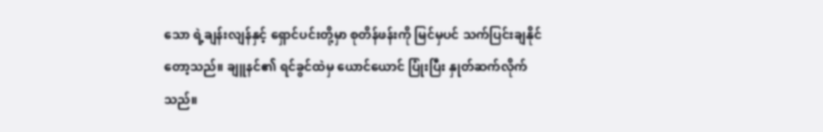သော ရဲ့ချန်းလျန်နှင့် ရှောင်ပင်းတို့မှာ စုတိန်ဖန်းကို မြင်မှပင် သက်ပြင်းချနိုင်တော့သည်။ ချူနင်၏ ရင်ခွင်ထဲမှ ယောင်ယောင် ပြုံးပြီး နှုတ်ဆက်လိုက်သည်။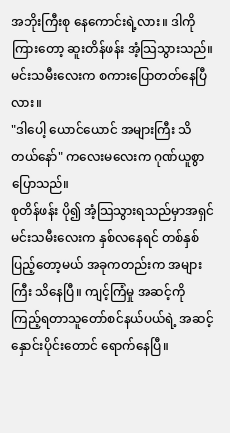အဘိုးကြီးစု နေကောင်းရဲ့လား။ ဒါကို ကြားတော့ ဆူးတိန်ဖန်း အံ့သြသွားသည်။ မင်းသမီးလေးက စကားပြောတတ်နေပြီလား။
"ဒါပေါ့ ယောင်ယောင် အများကြီး သိတယ်နော်" ကလေးမလေးက ဂုဏ်ယူစွာ ပြောသည်။
စုတိန်ဖန်း ပို၍ အံ့သြသွားရသည်မှာအရှင် မင်းသမီးလေးက နှစ်လနေရင် တစ်နှစ်ပြည့်တော့မယ် အခုကတည်းက အများကြီး သိနေပြီ။ ကျင့်ကြံမှု အဆင့်ကို ကြည့်ရတာသူတော်စင်နယ်ပယ်ရဲ့ အဆင့်နှောင်းပိုင်းတောင် ရောက်နေပြီ။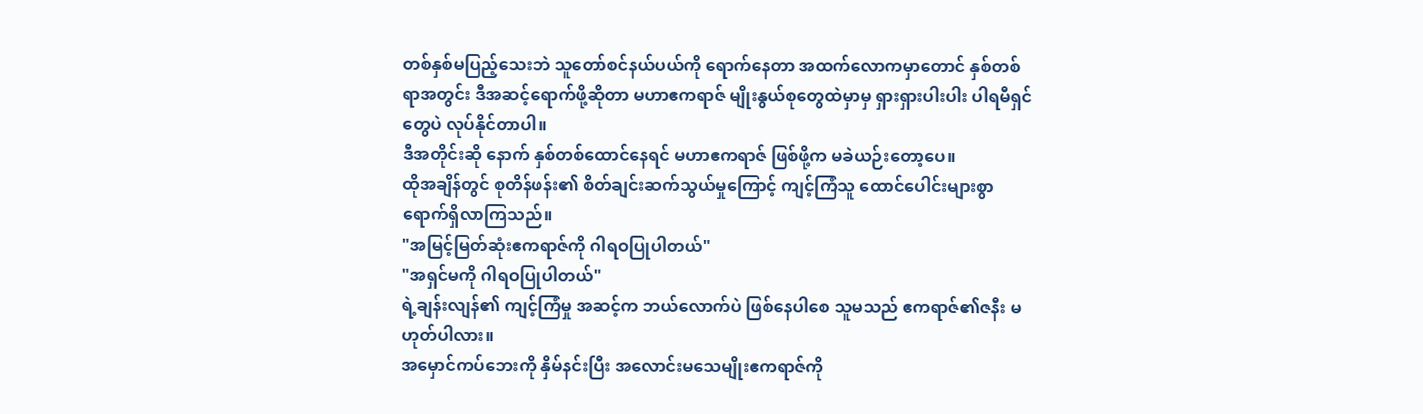တစ်နှစ်မပြည့်သေးဘဲ သူတော်စင်နယ်ပယ်ကို ရောက်နေတာ အထက်လောကမှာတောင် နှစ်တစ်ရာအတွင်း ဒီအဆင့်ရောက်ဖို့ဆိုတာ မဟာဧကရာဇ် မျိုးနွယ်စုတွေထဲမှာမှ ရှားရှားပါးပါး ပါရမီရှင်တွေပဲ လုပ်နိုင်တာပါ။
ဒီအတိုင်းဆို နောက် နှစ်တစ်ထောင်နေရင် မဟာဧကရာဇ် ဖြစ်ဖို့က မခဲယဉ်းတော့ပေ။
ထိုအချိန်တွင် စုတိန်ဖန်း၏ စိတ်ချင်းဆက်သွယ်မှုကြောင့် ကျင့်ကြံသူ ထောင်ပေါင်းများစွာ ရောက်ရှိလာကြသည်။
"အမြင့်မြတ်ဆုံးဧကရာဇ်ကို ဂါရဝပြုပါတယ်"
"အရှင်မကို ဂါရဝပြုပါတယ်"
ရဲ့ချန်းလျန်၏ ကျင့်ကြံမှု အဆင့်က ဘယ်လောက်ပဲ ဖြစ်နေပါစေ သူမသည် ဧကရာဇ်၏ဇနီး မဟုတ်ပါလား။
အမှောင်ကပ်ဘေးကို နှိမ်နင်းပြီး အလောင်းမသေမျိုးဧကရာဇ်ကို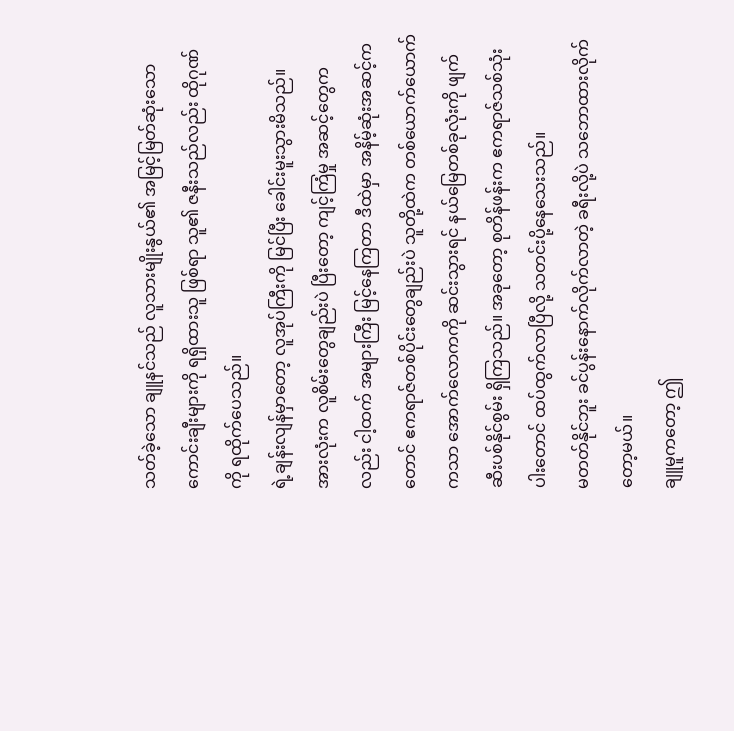သတ်ခဲ့သော ချူနင်သည် လူသားမျိုးနွယ်၏ အမြင့်မြတ်ဆုံးသော ကောင်းချီးများကို ရရှိထားသူ ဖြစ်ရာ သူ၏ ဇနီးသည်လည်း ထိုဂုဏ်ကို ရထိုက်ပေသည်။
ရဲ့ချန်းလျန်မှာတော့ လူအုပ်ကြီးကို မြင်ပြီး ခေါင်းမူးသွားမိသည်။
အားလုံးက လူစိမ်းတွေချည်းပဲ ပြီးတော့ ကျင့်ကြံမှု အဆင့်တွေကလည်း ငါ့ထက် အများကြီး မြင့်နေကြတာ ဒီထဲမှာ အနိမ့်ဆုံးအဆင့်ကတောင် ဧကရာဇ်တစ်ပိုင်းတွေချည်းပဲ သူတို့ထဲက တစ်ယောက်ယောက်ကသာ အောက်လောကကို ဆင်းသွားရင် နယ်မြေတစ်ခုလုံးကို ဖျက်ဆီးပစ်နိုင်စွမ်း ရှိကြသည်။ အခုတော့ စုတိန်ဖန်းက ဧကရာဇ်သစ်သုံးပါးတောင် ထပ်ထွက်လာပြီလို့ သတင်းပို့နေသေးသည်။
မတတ်နိုင်ဘူး ခင်ပွန်းနောက်လိုက်လာတဲ့ ခရီးလို့ပဲ သဘောထားလိုက်တော့မယ်။
ချူမူကတော့ ဤ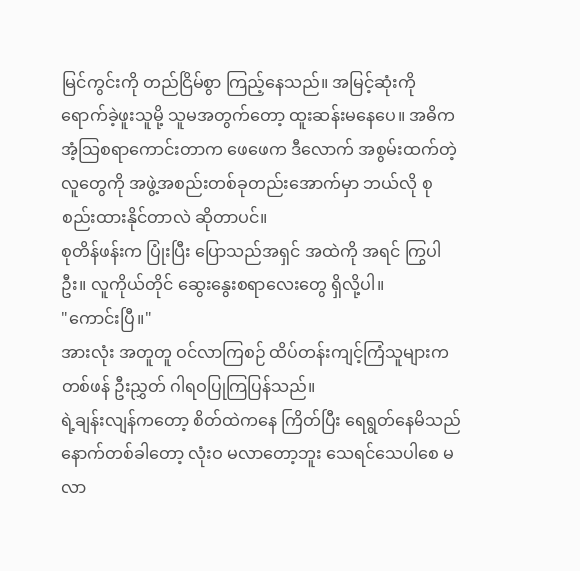မြင်ကွင်းကို တည်ငြိမ်စွာ ကြည့်နေသည်။ အမြင့်ဆုံးကို ရောက်ခဲ့ဖူးသူမို့ သူမအတွက်တော့ ထူးဆန်းမနေပေ။ အဓိက အံ့သြစရာကောင်းတာက ဖေဖေက ဒီလောက် အစွမ်းထက်တဲ့လူတွေကို အဖွဲ့အစည်းတစ်ခုတည်းအောက်မှာ ဘယ်လို စုစည်းထားနိုင်တာလဲ ဆိုတာပင်။
စုတိန်ဖန်းက ပြုံးပြီး ပြောသည်အရှင် အထဲကို အရင် ကြွပါဦး။ လူကိုယ်တိုင် ဆွေးနွေးစရာလေးတွေ ရှိလို့ပါ။
"ကောင်းပြီ။"
အားလုံး အတူတူ ဝင်လာကြစဉ် ထိပ်တန်းကျင့်ကြံသူများက တစ်ဖန် ဦးညွှတ် ဂါရဝပြုကြပြန်သည်။
ရဲ့ချန်းလျန်ကတော့ စိတ်ထဲကနေ ကြိတ်ပြီး ရေရွတ်နေမိသည် နောက်တစ်ခါတော့ လုံးဝ မလာတော့ဘူး သေရင်သေပါစေ မလာ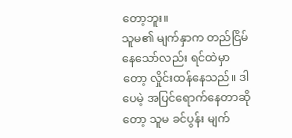တော့ဘူး။
သူမ၏ မျက်နှာက တည်ငြိမ်နေသော်လည်း ရင်ထဲမှာတော့ လှိုင်းထန်နေသည်။ ဒါပေမဲ့ အပြင်ရောက်နေတာဆိုတော့ သူမ ခင်ပွန်း မျက်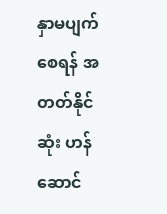နှာမပျက်စေရန် အတတ်နိုင်ဆုံး ဟန်ဆောင်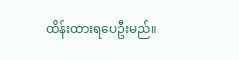ထိန်းထားရပေဦးမည်။